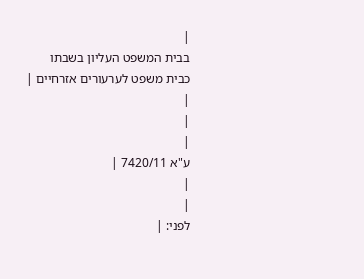|
בבית המשפט העליון בשבתו כבית משפט לערעורים אזרחיים |
|
|
|
ע"א 7420/11 |
|
|
לפני: |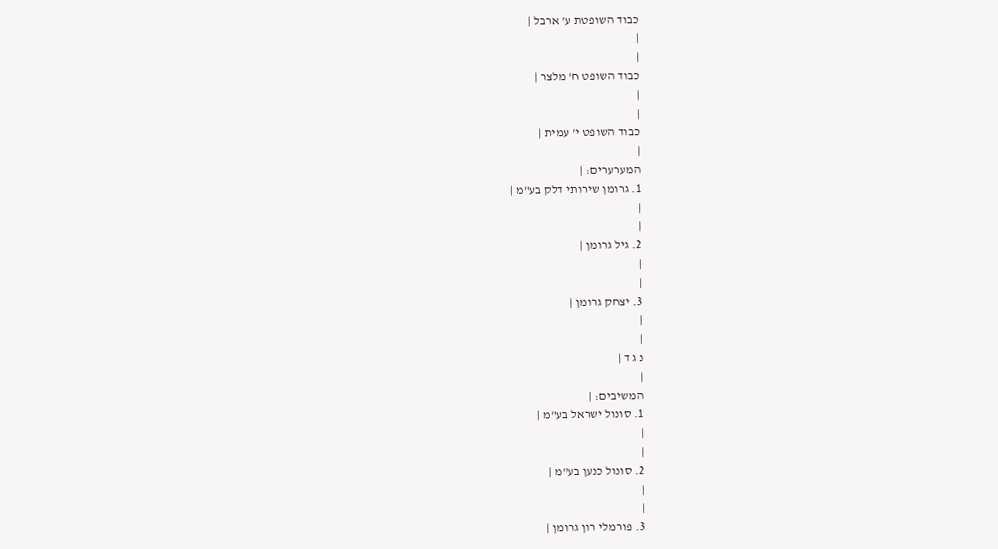כבוד השופטת ע' ארבל |
|
|
כבוד השופט ח' מלצר |
|
|
כבוד השופט י' עמית |
|
המערערים: |
1. גרומן שירותי דלק בע"מ |
|
|
2. גיל גרומן |
|
|
3. יצחק גרומן |
|
|
נ ג ד |
|
המשיבים: |
1. סונול ישראל בע"מ |
|
|
2. סונול כנען בע"מ |
|
|
3. פורמלי רון גרומן |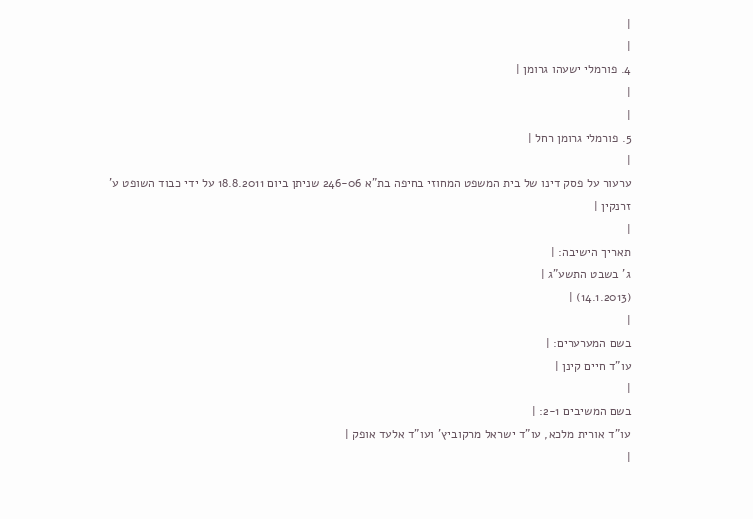|
|
4. פורמלי ישעהו גרומן |
|
|
5. פורמלי גרומן רחל |
|
ערעור על פסק דינו של בית המשפט המחוזי בחיפה בת"א 246-06 שניתן ביום 18.8.2011 על ידי כבוד השופט ע' זרנקין |
|
תאריך הישיבה: |
ג' בשבט התשע"ג |
(14.1.2013) |
|
בשם המערערים: |
עו"ד חיים קינן |
|
בשם המשיבים 2-1: |
עו"ד אורית מלכא, עו"ד ישראל מרקוביץ' ועו"ד אלעד אופק |
|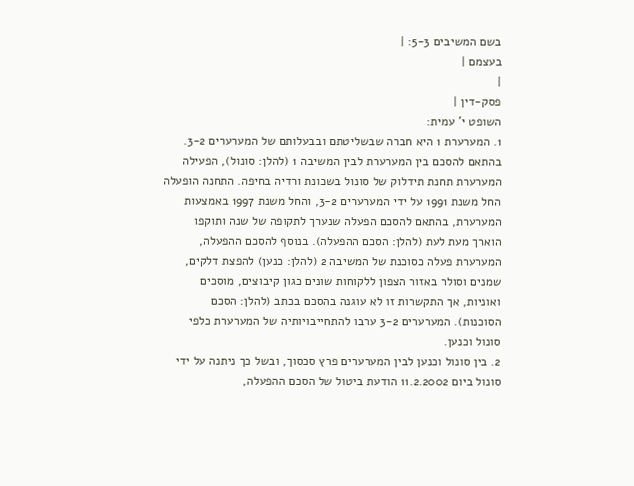בשם המשיבים 5-3: |
בעצמם |
|
פסק-דין |
השופט י' עמית:
1. המערערת 1 היא חברה שבשליטתם ובבעלותם של המערערים 3-2. בהתאם להסכם בין המערערת לבין המשיבה 1 (להלן: סונול), הפעילה המערערת תחנת תידלוק של סונול בשכונת ורדיה בחיפה. התחנה הופעלה החל משנת 1991 על ידי המערערים 3-2, והחל משנת 1997 באמצעות המערערת, בהתאם להסכם הפעלה שנערך לתקופה של שנה ותוקפו הוארך מעת לעת (להלן: הסכם ההפעלה). בנוסף להסכם ההפעלה, המערערת פעלה כסוכנת של המשיבה 2 (להלן: כנען) להפצת דלקים, שמנים וסולר באזור הצפון ללקוחות שונים כגון קיבוצים, מוסכים ואוניות, אך התקשרות זו לא עוגנה בהסכם בכתב (להלן: הסכם הסוכנות). המערערים 3-2 ערבו להתחייבויותיה של המערערת כלפי סונול וכנען.
2. בין סונול וכנען לבין המערערים פרץ סכסוך, ובשל כך ניתנה על ידי סונול ביום 11.2.2002 הודעת ביטול של הסכם ההפעלה,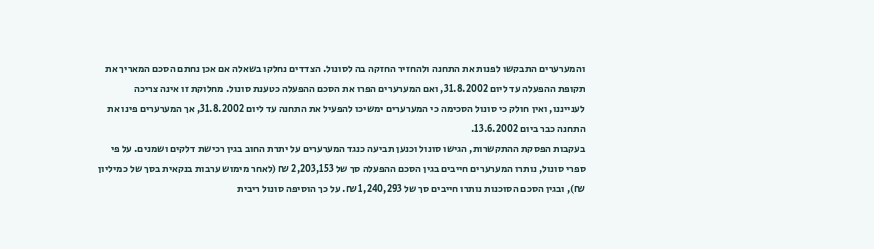והמערערים התבקשו לפנות את התחנה ולהחזיר החזקה בה לסונול. הצדדים נחלקו בשאלה אם אכן נחתם הסכם המאריך את תקופת ההפעלה עד ליום 31.8.2002, ואם המערערים הפרו את הסכם ההפעלה כטענת סונול. מחלוקת זו אינה צריכה לענייננו, ואין חולק כי סונול הסכימה כי המערערים ימשיכו להפעיל את התחנה עד ליום 31.8.2002, אך המערערים פינו את התחנה כבר ביום 13.6.2002.
בעקבות הפסקת ההתקשרות, הגישו סונול וכנען תביעה כנגד המערערים על יתרת החוב בגין רכישת דלקים ושמנים. על פי ספרי סונול, נותרו המערערים חייבים בגין הסכם ההפעלה סך של 2,203,153 ₪ (לאחר מימוש ערבות בנקאית בסך של כמיליון ₪), ובגין הסכם הסוכנות נותרו חייבים סך של 1,240,293 ₪. על כך הוסיפה סונול ריבית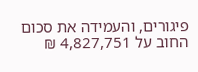פיגורים, והעמידה את סכום החוב על 4,827,751 ₪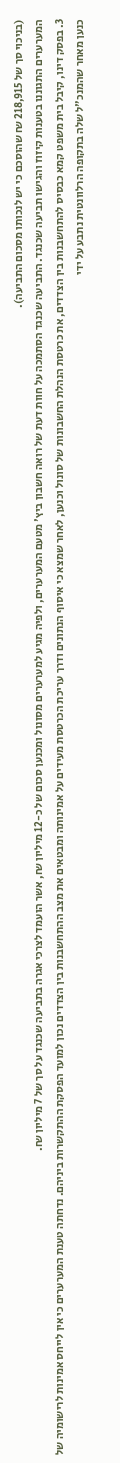(בניכוי סך של 218,915 ₪ שהוסכם כי יש לנכותו מסכום התביעה).
המערערים התגוננו בטענות קיזוז והגישו תביעה שכנגד. התביעה שכנגד הסתמכה על חוות דעת של רואה חשבון ביץ' מטעם המערערים, ולפיה מגיע למערערים מסונול ומכנען סכום של כ-12 מיליון ₪, אשר הועמד לצרכי אגרה בתביעה שכנגד על סך של 7 מיליון ₪.
3. בפסק דינו, קיבל בית משפט קמא כבסיס להתחשבנות בין הצדדים, את כרטסת הנהלת החשבונות של סונול וכנען, לאחר שמצא כי איסוף הנתונים ודרך עריכת הכרטסת מעידים על אמינותה ומבטאים את מצב ההתחשבנות בין הצדדים נכון למועד הפסקת ההתקשרות ביניהם. נדחתה טענת המערערים כי אין לייחס אמינות לרישומיה של כנען מאחר שהמנכ"ל שלה בתקופה הרלוונטית נתבע על ידי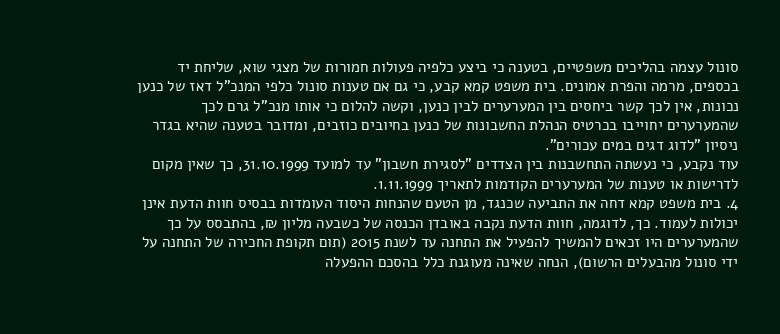סונול עצמה בהליכים משפטיים, בטענה כי ביצע כלפיה פעולות חמורות של מצגי שוא, שליחת יד בכספים, מרמה והפרת אמונים. בית משפט קמא קבע, כי גם אם טענות סונול כלפי המנכ"ל דאז של כנען נכונות, אין לכך קשר ביחסים בין המערערים לבין כנען, וקשה להלום כי אותו מנכ"ל גרם לכך שהמערערים יחוייבו בכרטיס הנהלת החשבונות של כנען בחיובים כוזבים, ומדובר בטענה שהיא בגדר ניסיון "לדוג דגים במים עכורים".
עוד נקבע, כי נעשתה התחשבנות בין הצדדים "לסגירת חשבון" עד למועד 31.10.1999, כך שאין מקום לדרישות או טענות של המערערים הקודמות לתאריך 1.11.1999.
4. בית משפט קמא דחה את התביעה שכנגד, מן הטעם שהנחות היסוד העומדות בבסיס חוות הדעת אינן יכולות לעמוד. כך, לדוגמה, חוות הדעת נקבה באובדן הכנסה של כשבעה מליון ₪, בהתבסס על כך שהמערערים היו זכאים להמשיך להפעיל את התחנה עד לשנת 2015 (תום תקופת החכירה של התחנה על ידי סונול מהבעלים הרשום), הנחה שאינה מעוגנת כלל בהסכם ההפעלה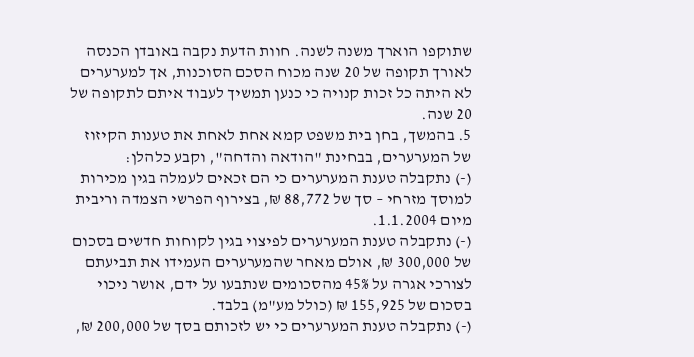שתוקפו הוארך משנה לשנה. חוות הדעת נקבה באובדן הכנסה לאורך תקופה של 20 שנה מכוח הסכם הסוכנות, אך למערערים לא היתה כל זכות קנויה כי כנען תמשיך לעבוד איתם לתקופה של 20 שנה.
5. בהמשך, בחן בית משפט קמא אחת לאחת את טענות הקיזוז של המערערים, בבחינת "הודאה והדחה", וקבע כלהלן:
(-) נתקבלה טענת המערערים כי הם זכאים לעמלה בגין מכירות למוסך מזרחי – סך של 88,772 ₪, בצירוף הפרשי הצמדה וריבית מיום 1.1.2004.
(-) נתקבלה טענת המערערים לפיצוי בגין לקוחות חדשים בסכום של 300,000 ₪, אולם מאחר שהמערערים העמידו את תביעתם לצורכי אגרה על 45% מהסכומים שנתבעו על ידם, אושר ניכוי בסכום של 155,925 ₪ (כולל מע"מ) בלבד.
(-) נתקבלה טענת המערערים כי יש לזכותם בסך של 200,000 ₪,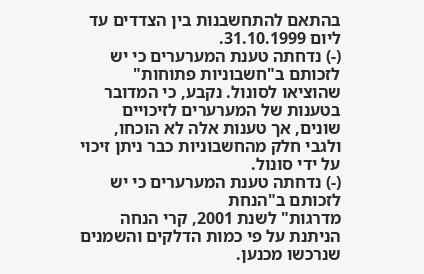בהתאם להתחשבנות בין הצדדים עד ליום 31.10.1999.
(-) נדחתה טענת המערערים כי יש לזכותם ב"חשבוניות פתוחות" שהוציאו לסונול. נקבע, כי המדובר בטענות של המערערים לזיכויים שונים, אך טענות אלה לא הוכחו, ולגבי חלק מהחשבוניות כבר ניתן זיכוי על ידי סונול.
(-) נדחתה טענת המערערים כי יש לזכותם ב"הנחת
מדרגות" לשנת 2001, קרי הנחה הניתנת על פי כמות הדלקים והשמנים שנרכשו מכנען.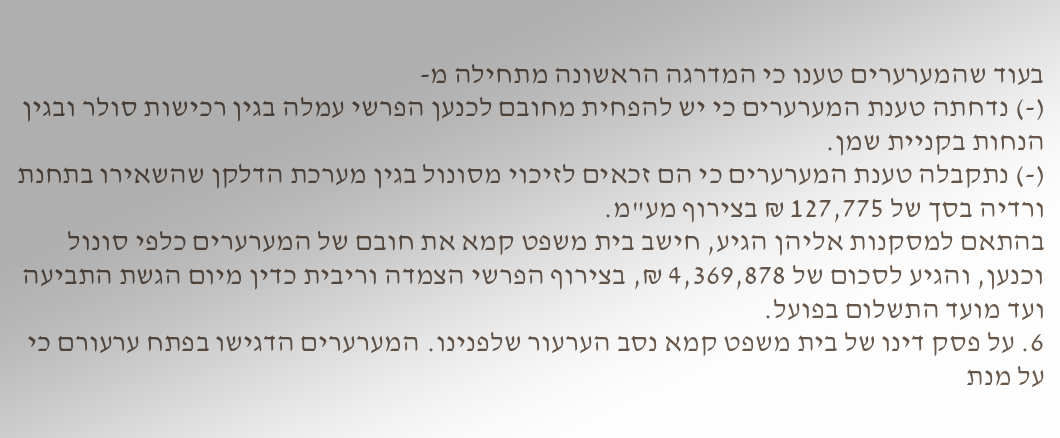בעוד שהמערערים טענו כי המדרגה הראשונה מתחילה מ-
(-) נדחתה טענת המערערים כי יש להפחית מחובם לכנען הפרשי עמלה בגין רכישות סולר ובגין הנחות בקניית שמן.
(-) נתקבלה טענת המערערים כי הם זכאים לזיכוי מסונול בגין מערכת הדלקן שהשאירו בתחנת ורדיה בסך של 127,775 ₪ בצירוף מע"מ.
בהתאם למסקנות אליהן הגיע, חישב בית משפט קמא את חובם של המערערים כלפי סונול וכנען, והגיע לסכום של 4,369,878 ₪, בצירוף הפרשי הצמדה וריבית כדין מיום הגשת התביעה ועד מועד התשלום בפועל.
6. על פסק דינו של בית משפט קמא נסב הערעור שלפנינו. המערערים הדגישו בפתח ערעורם כי על מנת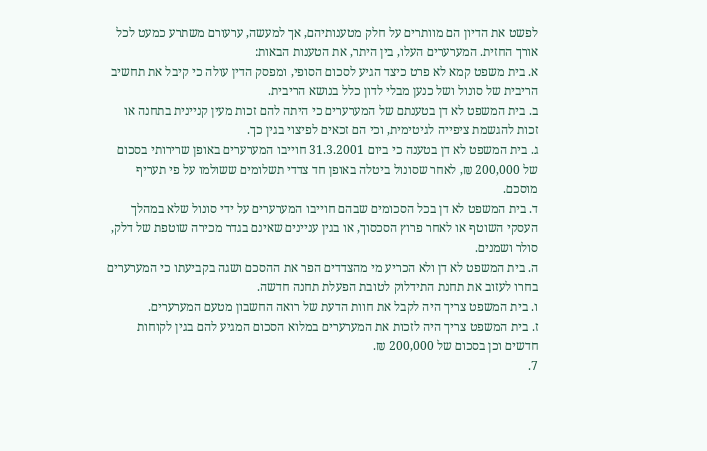לפשט את הדיון הם מוותרים על חלק מטענותיהם, אך למעשה, ערעורם משתרע כמעט לכל אורך החזית. המערערים העלו, בין היתר, את הטענות הבאות:
א. בית משפט קמא לא פרט כיצד הגיע לסכום הסופי, ומפסק הדין עולה כי קיבל את תחשיב הריבית של סונול ושל כנען מבלי לדון כלל בנושא הריבית.
ב. בית המשפט לא דן בטענתם של המערערים כי היתה להם זכות מעין קניינית בתחנה או זכות להגשמת ציפייה לגיטימית, וכי הם זכאים לפיצוי בגין כך.
ג. בית המשפט לא דן בטענה כי ביום 31.3.2001 חוייבו המערערים באופן שרירותי בסכום של 200,000 ₪, לאחר שסונול ביטלה באופן חד צדדי תשלומים ששולמו על פי תעריף מוסכם.
ד. בית המשפט לא דן בכל הסכומים שבהם חוייבו המערערים על ידי סונול שלא במהלך העסקי השוטף או לאחר פרוץ הסכסוך, או בגין עניינים שאינם בגדר מכירה שוטפת של דלק, סולר ושמנים.
ה. בית המשפט לא דן ולא הכריע מי מהצדדים הפר את ההסכם ושגה בקביעתו כי המערערים בחרו לעזוב את תחנת התידלוק לטובת הפעלת תחנה חדשה.
ו. בית המשפט צריך היה לקבל את חוות הדעת של רואה החשבון מטעם המערערים.
ז. בית המשפט צריך היה לזכות את המערערים במלוא הסכום המגיע להם בגין לקוחות חדשים וכן בסכום של 200,000 ₪.
7.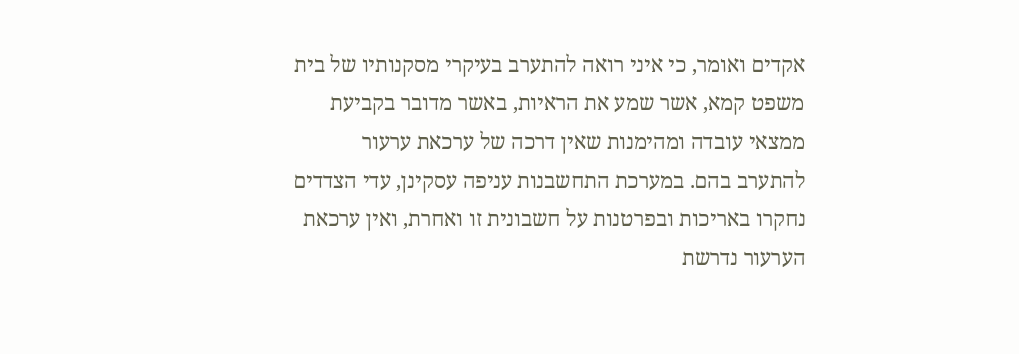אקדים ואומר, כי איני רואה להתערב בעיקרי מסקנותיו של בית משפט קמא, אשר שמע את הראיות, באשר מדובר בקביעת ממצאי עובדה ומהימנות שאין דרכה של ערכאת ערעור להתערב בהם. במערכת התחשבנות עניפה עסקינן, עדי הצדדים נחקרו באריכות ובפרטנות על חשבונית זו ואחרת, ואין ערכאת הערעור נדרשת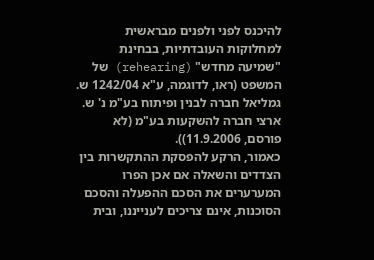להיכנס לפני ולפנים מבראשית למחלוקות העובדתיות, בבחינת "שמיעה מחדש" (rehearing) של המשפט (ראו, לדוגמה, ע"א 1242/04 ש. גמליאל חברה לבנין ופיתוח בע"מ נ' ש. ארצי חברה להשקעות בע"מ (לא פורסם, 11.9.2006)).
כאמור, הרקע להפסקת ההתקשרות בין הצדדים והשאלה אם אכן הפרו המערערים את הסכם ההפעלה והסכם הסוכנות, אינם צריכים לענייננו, ובית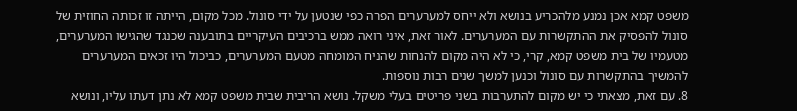משפט קמא אכן נמנע מלהכריע בנושא ולא ייחס למערערים הפרה כפי שנטען על ידי סונול. מכל מקום, הייתה זו זכותה החוזית של סונול להפסיק את ההתקשרות עם המערערים. לאור זאת, איני רואה ממש ברכיבים העיקריים בתובענה שכנגד שהגישו המערערים, מטעמיו של בית משפט קמא, קרי, כי לא היה מקום להנחות שהניח המומחה מטעם המערערים, כביכול היו זכאים המערערים להמשיך בהתקשרות עם סונול וכנען למשך שנים רבות נוספות.
8. עם זאת, מצאתי כי יש מקום להתערבות בשני פריטים בעלי משקל. נושא הריבית שבית משפט קמא לא נתן דעתו עליו, ונושא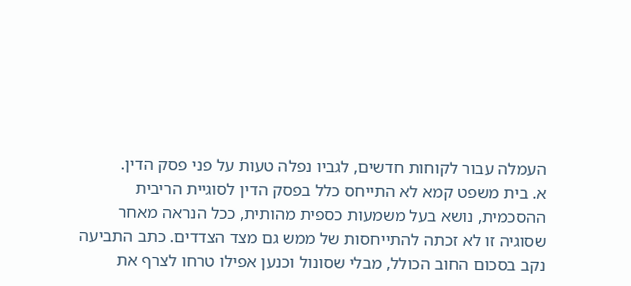העמלה עבור לקוחות חדשים, לגביו נפלה טעות על פני פסק הדין.
א. בית משפט קמא לא התייחס כלל בפסק הדין לסוגיית הריבית ההסכמית, נושא בעל משמעות כספית מהותית, ככל הנראה מאחר שסוגיה זו לא זכתה להתייחסות של ממש גם מצד הצדדים. כתב התביעה נקב בסכום החוב הכולל, מבלי שסונול וכנען אפילו טרחו לצרף את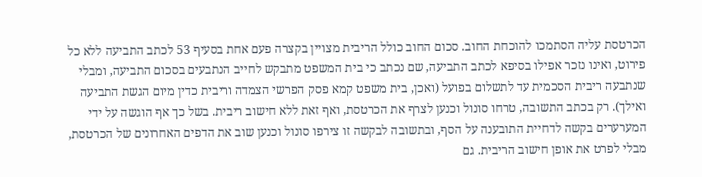הכרטסת עליה הסתמכו להוכחת החוב. סכום החוב כולל הריבית מצויין בקצרה פעם אחת בסעיף 53 לכתב התביעה ללא כל פירוט, ואינו נזכר אפילו בסיפא לכתב התביעה, שם נכתב כי בית המשפט מתבקש לחייב הנתבעים בסכום התביעה, ומבלי שנתבעה ריבית הסכמית עד לתשלום בפועל (ואכן, בית משפט קמא פסק הפרשי הצמדה וריבית כדין מיום הגשת התביעה ואילך). רק בכתב התשובה, טרחו סונול וכנען לצרף את הכרטסת, ואף זאת ללא חישוב ריבית. בשל כך אף הוגשה על ידי המערערים בקשה לדחיית התובענה על הסף, ובתשובה לבקשה זו צירפו סונול וכנען שוב את הדפים האחרונים של הכרטסת, מבלי לפרט את אופן חישוב הריבית. גם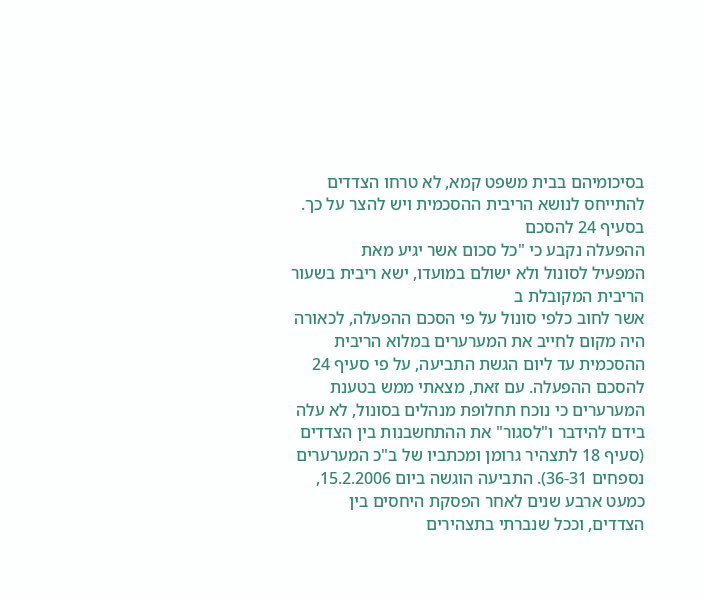בסיכומיהם בבית משפט קמא, לא טרחו הצדדים להתייחס לנושא הריבית ההסכמית ויש להצר על כך.
בסעיף 24 להסכם
ההפעלה נקבע כי "כל סכום אשר יגיע מאת
המפעיל לסונול ולא ישולם במועדו, ישא ריבית בשעור הריבית המקובלת ב
אשר לחוב כלפי סונול על פי הסכם ההפעלה, לכאורה היה מקום לחייב את המערערים במלוא הריבית ההסכמית עד ליום הגשת התביעה, על פי סעיף 24 להסכם ההפעלה. עם זאת, מצאתי ממש בטענת המערערים כי נוכח תחלופת מנהלים בסונול, לא עלה בידם להידבר ו"לסגור" את ההתחשבנות בין הצדדים (סעיף 18 לתצהיר גרומן ומכתביו של ב"כ המערערים נספחים 36-31). התביעה הוגשה ביום 15.2.2006, כמעט ארבע שנים לאחר הפסקת היחסים בין הצדדים, וככל שנברתי בתצהירים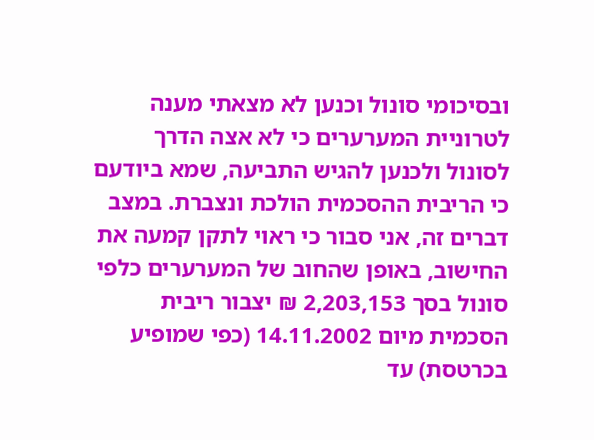ובסיכומי סונול וכנען לא מצאתי מענה לטרוניית המערערים כי לא אצה הדרך לסונול ולכנען להגיש התביעה, שמא ביודעם כי הריבית ההסכמית הולכת ונצברת. במצב דברים זה, אני סבור כי ראוי לתקן קמעה את החישוב, באופן שהחוב של המערערים כלפי סונול בסך 2,203,153 ₪ יצבור ריבית הסכמית מיום 14.11.2002 (כפי שמופיע בכרטסת) עד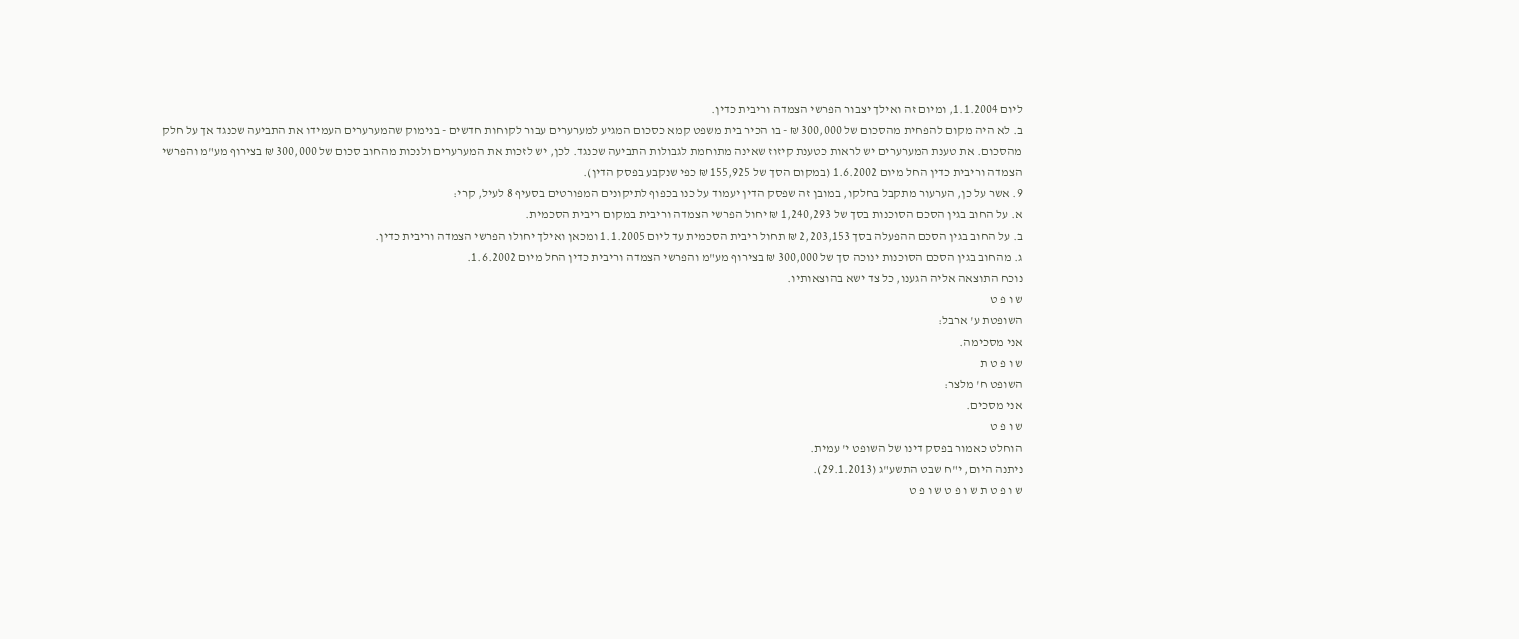ליום 1.1.2004, ומיום זה ואילך יצבור הפרשי הצמדה וריבית כדין.
ב. לא היה מקום להפחית מהסכום של 300,000 ₪ - בו הכיר בית משפט קמא כסכום המגיע למערערים עבור לקוחות חדשים - בנימוק שהמערערים העמידו את התביעה שכנגד אך על חלק מהסכום. את טענת המערערים יש לראות כטענת קיזוז שאינה מתוחמת לגבולות התביעה שכנגד. לכן, יש לזכות את המערערים ולנכות מהחוב סכום של 300,000 ₪ בצירוף מע"מ והפרשי הצמדה וריבית כדין החל מיום 1.6.2002 (במקום הסך של 155,925 ₪ כפי שנקבע בפסק הדין).
9. אשר על כן, הערעור מתקבל בחלקו, במובן זה שפסק הדין יעמוד על כנו בכפוף לתיקונים המפורטים בסעיף 8 לעיל, קרי:
א. על החוב בגין הסכם הסוכנות בסך של 1,240,293 ₪ יחול הפרשי הצמדה וריבית במקום ריבית הסכמית.
ב. על החוב בגין הסכם ההפעלה בסך 2,203,153 ₪ תחול ריבית הסכמית עד ליום 1.1.2005 ומכאן ואילך יחולו הפרשי הצמדה וריבית כדין.
ג. מהחוב בגין הסכם הסוכנות ינוכה סך של 300,000 ₪ בצירוף מע"מ והפרשי הצמדה וריבית כדין החל מיום 1.6.2002.
נוכח התוצאה אליה הגענו, כל צד ישא בהוצאותיו.
ש ו פ ט
השופטת ע' ארבל:
אני מסכימה.
ש ו פ ט ת
השופט ח' מלצר:
אני מסכים.
ש ו פ ט
הוחלט כאמור בפסק דינו של השופט י' עמית.
ניתנה היום, י"ח שבט התשע"ג (29.1.2013).
ש ו פ ט ת ש ו פ ט ש ו פ ט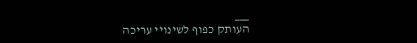___
העותק כפוף לשינויי עריכה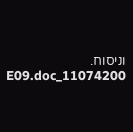וניסוח. 11074200_E09.doc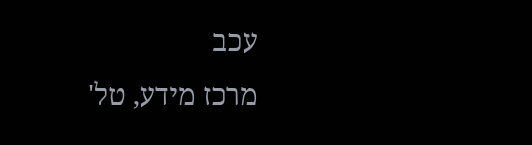עכב
מרכז מידע, טל'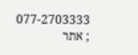077-2703333 ; אתר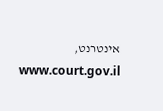אינטרנט, www.court.gov.il